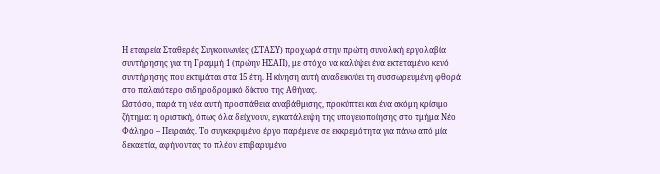Η εταιρεία Σταθερές Συγκοινωνίες (ΣΤΑΣΥ) προχωρά στην πρώτη συνολική εργολαβία συντήρησης για τη Γραμμή 1 (πρώην ΗΣΑΠ), με στόχο να καλύψει ένα εκτεταμένο κενό συντήρησης που εκτιμάται στα 15 έτη. Η κίνηση αυτή αναδεικνύει τη συσσωρευμένη φθορά στο παλαιότερο σιδηροδρομικό δίκτυο της Αθήνας.
Ωστόσο, παρά τη νέα αυτή προσπάθεια αναβάθμισης, προκύπτει και ένα ακόμη κρίσιμο ζήτημα: η οριστική, όπως όλα δείχνουν, εγκατάλειψη της υπογειοποίησης στο τμήμα Νέο Φάληρο – Πειραιάς. Το συγκεκριμένο έργο παρέμενε σε εκκρεμότητα για πάνω από μία δεκαετία, αφήνοντας το πλέον επιβαρυμένο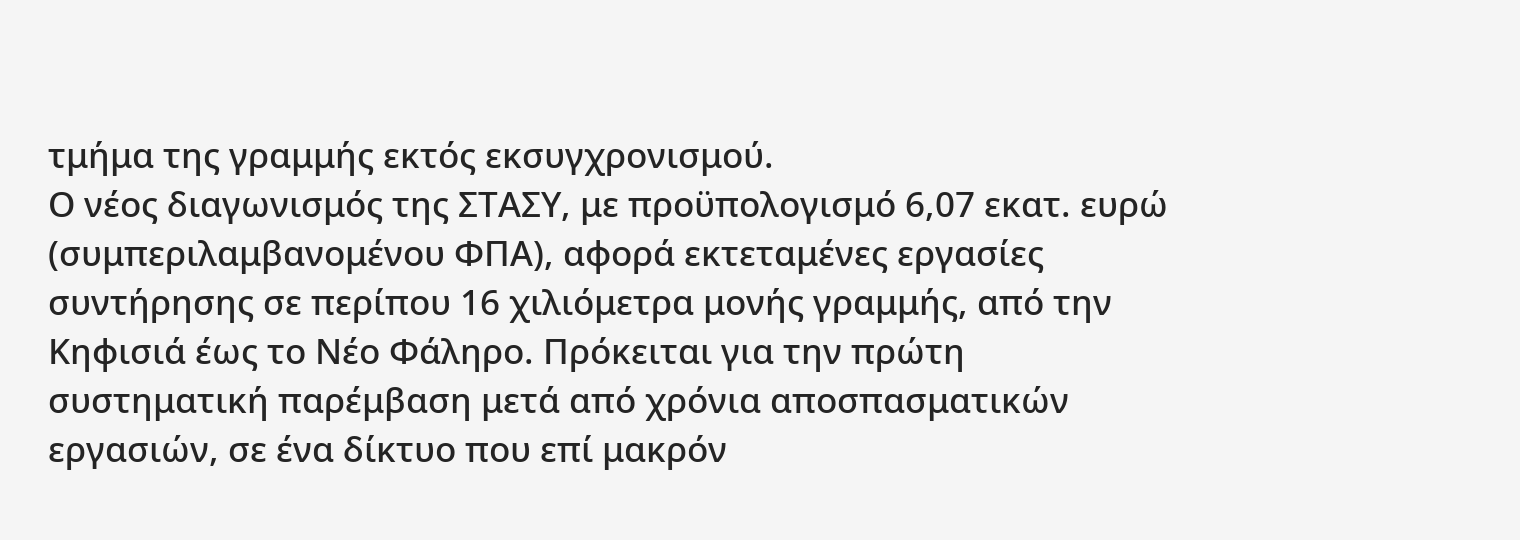τμήμα της γραμμής εκτός εκσυγχρονισμού.
Ο νέος διαγωνισμός της ΣΤΑΣΥ, με προϋπολογισμό 6,07 εκατ. ευρώ (συμπεριλαμβανομένου ΦΠΑ), αφορά εκτεταμένες εργασίες συντήρησης σε περίπου 16 χιλιόμετρα μονής γραμμής, από την Κηφισιά έως το Νέο Φάληρο. Πρόκειται για την πρώτη συστηματική παρέμβαση μετά από χρόνια αποσπασματικών εργασιών, σε ένα δίκτυο που επί μακρόν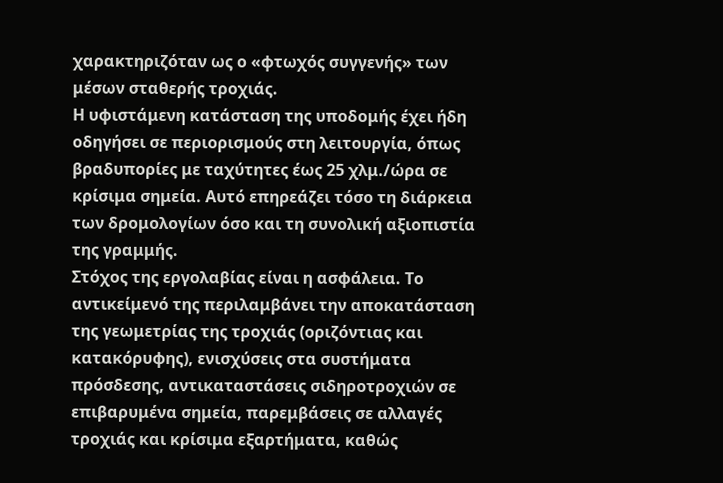χαρακτηριζόταν ως ο «φτωχός συγγενής» των μέσων σταθερής τροχιάς.
Η υφιστάμενη κατάσταση της υποδομής έχει ήδη οδηγήσει σε περιορισμούς στη λειτουργία, όπως βραδυπορίες με ταχύτητες έως 25 χλμ./ώρα σε κρίσιμα σημεία. Αυτό επηρεάζει τόσο τη διάρκεια των δρομολογίων όσο και τη συνολική αξιοπιστία της γραμμής.
Στόχος της εργολαβίας είναι η ασφάλεια. Το αντικείμενό της περιλαμβάνει την αποκατάσταση της γεωμετρίας της τροχιάς (οριζόντιας και κατακόρυφης), ενισχύσεις στα συστήματα πρόσδεσης, αντικαταστάσεις σιδηροτροχιών σε επιβαρυμένα σημεία, παρεμβάσεις σε αλλαγές τροχιάς και κρίσιμα εξαρτήματα, καθώς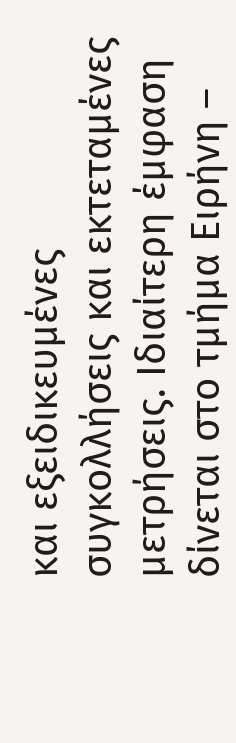και εξειδικευμένες συγκολλήσεις και εκτεταμένες μετρήσεις. Ιδιαίτερη έμφαση δίνεται στο τμήμα Ειρήνη –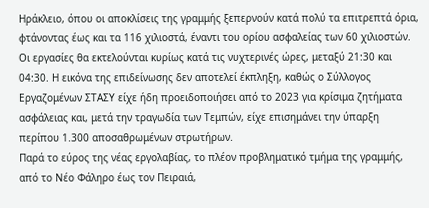Ηράκλειο, όπου οι αποκλίσεις της γραμμής ξεπερνούν κατά πολύ τα επιτρεπτά όρια, φτάνοντας έως και τα 116 χιλιοστά, έναντι του ορίου ασφαλείας των 60 χιλιοστών. Οι εργασίες θα εκτελούνται κυρίως κατά τις νυχτερινές ώρες, μεταξύ 21:30 και 04:30. Η εικόνα της επιδείνωσης δεν αποτελεί έκπληξη, καθώς ο Σύλλογος Εργαζομένων ΣΤΑΣΥ είχε ήδη προειδοποιήσει από το 2023 για κρίσιμα ζητήματα ασφάλειας και, μετά την τραγωδία των Τεμπών, είχε επισημάνει την ύπαρξη περίπου 1.300 αποσαθρωμένων στρωτήρων.
Παρά το εύρος της νέας εργολαβίας, το πλέον προβληματικό τμήμα της γραμμής, από το Νέο Φάληρο έως τον Πειραιά,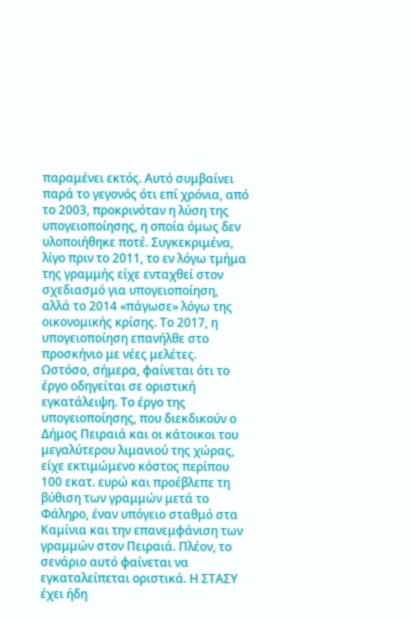παραμένει εκτός. Αυτό συμβαίνει παρά το γεγονός ότι επί χρόνια, από το 2003, προκρινόταν η λύση της υπογειοποίησης, η οποία όμως δεν υλοποιήθηκε ποτέ. Συγκεκριμένα, λίγο πριν το 2011, το εν λόγω τμήμα της γραμμής είχε ενταχθεί στον σχεδιασμό για υπογειοποίηση, αλλά το 2014 «πάγωσε» λόγω της οικονομικής κρίσης. Το 2017, η υπογειοποίηση επανήλθε στο προσκήνιο με νέες μελέτες.
Ωστόσο, σήμερα, φαίνεται ότι το έργο οδηγείται σε οριστική εγκατάλειψη. Το έργο της υπογειοποίησης, που διεκδικούν ο Δήμος Πειραιά και οι κάτοικοι του μεγαλύτερου λιμανιού της χώρας, είχε εκτιμώμενο κόστος περίπου 100 εκατ. ευρώ και προέβλεπε τη βύθιση των γραμμών μετά το Φάληρο, έναν υπόγειο σταθμό στα Καμίνια και την επανεμφάνιση των γραμμών στον Πειραιά. Πλέον, το σενάριο αυτό φαίνεται να εγκαταλείπεται οριστικά. Η ΣΤΑΣΥ έχει ήδη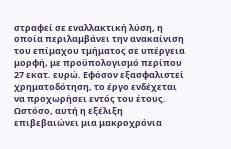στραφεί σε εναλλακτική λύση, η οποία περιλαμβάνει την ανακαίνιση του επίμαχου τμήματος σε υπέργεια μορφή, με προϋπολογισμό περίπου 27 εκατ. ευρώ. Εφόσον εξασφαλιστεί χρηματοδότηση, το έργο ενδέχεται να προχωρήσει εντός του έτους. Ωστόσο, αυτή η εξέλιξη επιβεβαιώνει μια μακροχρόνια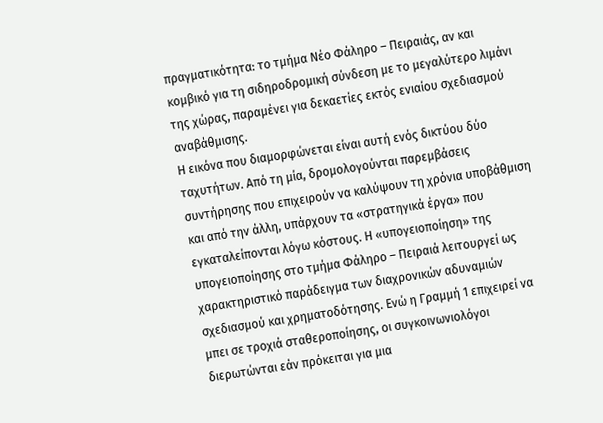πραγματικότητα: το τμήμα Νέο Φάληρο – Πειραιάς, αν και κομβικό για τη σιδηροδρομική σύνδεση με το μεγαλύτερο λιμάνι της χώρας, παραμένει για δεκαετίες εκτός ενιαίου σχεδιασμού αναβάθμισης.
Η εικόνα που διαμορφώνεται είναι αυτή ενός δικτύου δύο ταχυτήτων. Από τη μία, δρομολογούνται παρεμβάσεις συντήρησης που επιχειρούν να καλύψουν τη χρόνια υποβάθμιση και από την άλλη, υπάρχουν τα «στρατηγικά έργα» που εγκαταλείπονται λόγω κόστους. Η «υπογειοποίηση» της υπογειοποίησης στο τμήμα Φάληρο – Πειραιά λειτουργεί ως χαρακτηριστικό παράδειγμα των διαχρονικών αδυναμιών σχεδιασμού και χρηματοδότησης. Ενώ η Γραμμή 1 επιχειρεί να μπει σε τροχιά σταθεροποίησης, οι συγκοινωνιολόγοι διερωτώνται εάν πρόκειται για μια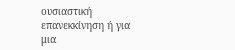ουσιαστική επανεκκίνηση ή για μια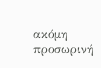ακόμη προσωρινή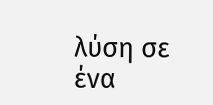λύση σε ένα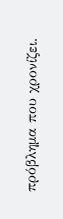πρόβλημα που χρονίζει.